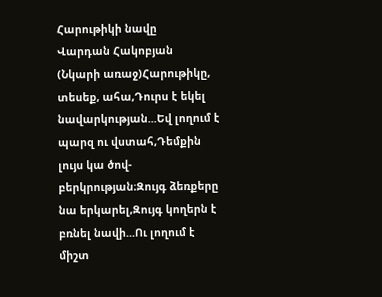Հարութիկի նավը
Վարդան Հակոբյան
(Նկարի առաջ)Հարութիկը, տեսեք, ահա,Դուրս է եկել նավարկության...Եվ լողում է պարզ ու վստահ,Դեմքին լույս կա ծով-բերկրության։Զույգ ձեռքերը նա երկարել,Զույգ կողերն է բռնել նավի...Ու լողում է միշտ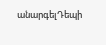անարգելԴեպի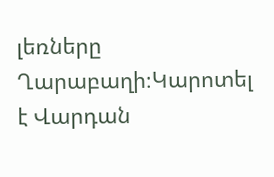լեռները Ղարաբաղի։Կարոտել է Վարդան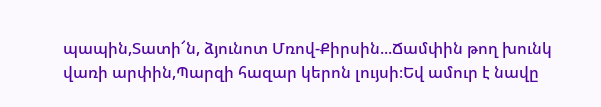պապին,Տատի՜ն, ձյունոտ Մռով-Քիրսին...Ճամփին թող խունկ վառի արփին,Պարզի հազար կերոն լույսի։Եվ ամուր է նավը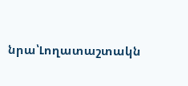նրա՝Լողատաշտակն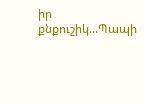իր քնքուշիկ...Պապի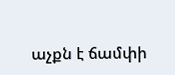աչքն է ճամփի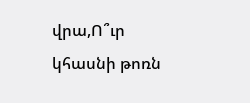վրա,Ո՞ւր կհասնի թոռն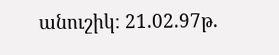անուշիկ։ 21.02.97թ.